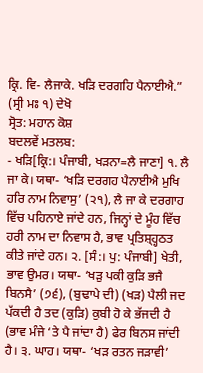ਕ੍ਰਿ. ਵਿ- ਲੈਜਾਕੇ. ਖੜਿ ਦਰਗਹਿ ਪੈਨਾਈਐ.” (ਸ੍ਰੀ ਮਃ ੧) ਦੇਖੋ
ਸ੍ਰੋਤ: ਮਹਾਨ ਕੋਸ਼
ਬਦਲਵੇਂ ਮਤਲਬ:
- ਖੜਿ[ਕ੍ਰਿ:। ਪੰਜਾਬੀ, ਖੜਨਾ=ਲੈ ਜਾਣਾ] ੧. ਲੈ ਜਾ ਕੇ। ਯਥਾ- ‘ਖੜਿ ਦਰਗਹ ਪੈਨਾਈਐ ਮੁਖਿ ਹਰਿ ਨਾਮ ਨਿਵਾਸੁ’ (੨੧), ਲੈ ਜਾ ਕੇ ਦਰਗਾਹ ਵਿੱਚ ਪਹਿਨਾਏ ਜਾਂਦੇ ਹਨ, ਜਿਨ੍ਹਾਂ ਦੇ ਮੂੰਹ ਵਿੱਚ ਹਰੀ ਨਾਮ ਦਾ ਨਿਵਾਸ ਹੈ, ਭਾਵ ਪ੍ਰਤਿਸ਼੍ਹ੍ਹਠਤ ਕੀਤੇ ਜਾਂਦੇ ਹਨ। ੨. [ਸੰ:। ਪੁ: ਪੰਜਾਬੀ] ਖੇਤੀ, ਭਾਵ ਉਮਰ। ਯਥਾ- ‘ਖੜੁ ਪਕੀ ਕੁੜਿ ਭਜੈ ਬਿਨਸੈ’ (੭੬), (ਬੁਢਾਪੇ ਦੀ) (ਖੜ) ਪੈਲੀ ਜਦ ਪੱਕਦੀ ਹੈ ਤਦ (ਕੁੜਿ) ਕੁਬੀ ਹੋ ਕੇ ਭੱਜਦੀ ਹੈ (ਭਾਵ ਮੰਜੇ ‘ਤੇ ਪੈ ਜਾਂਦਾ ਹੈ) ਫੇਰ ਬਿਨਸ ਜਾਂਦੀ ਹੈ। ੩. ਘਾਹ। ਯਥਾ- ‘ਖੜ ਰਤਨ ਜੜਾਵੀ’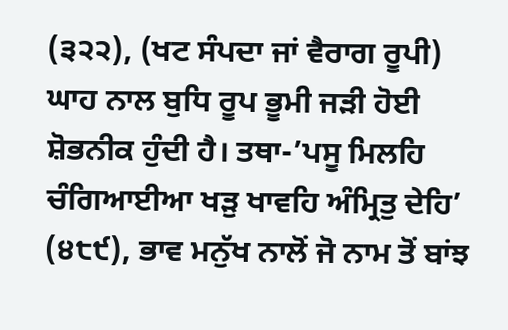(੩੨੨), (ਖਟ ਸੰਪਦਾ ਜਾਂ ਵੈਰਾਗ ਰੂਪੀ) ਘਾਹ ਨਾਲ ਬੁਧਿ ਰੂਪ ਭੂਮੀ ਜੜੀ ਹੋਈ ਸ਼ੋਭਨੀਕ ਹੁੰਦੀ ਹੈ। ਤਥਾ-’ਪਸੂ ਮਿਲਹਿ ਚੰਗਿਆਈਆ ਖੜੁ ਖਾਵਹਿ ਅੰਮ੍ਰਿਤੁ ਦੇਹਿ’ (੪੮੯), ਭਾਵ ਮਨੁੱਖ ਨਾਲੋਂ ਜੋ ਨਾਮ ਤੋਂ ਬਾਂਝ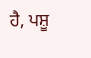ਹੈ, ਪਸ਼ੂ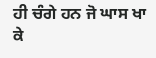ਹੀ ਚੰਗੇ ਹਨ ਜੋ ਘਾਸ ਖਾ ਕੇ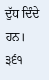ਦੁੱਧ ਦਿੰਦੇ ਹਨ। ੩੬੧